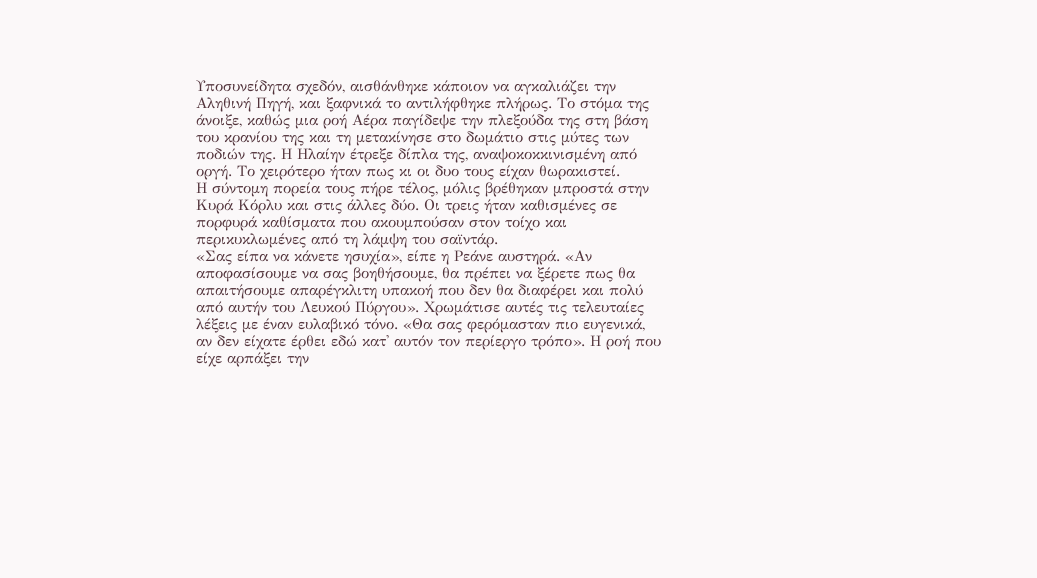Υποσυνείδητα σχεδόν, αισθάνθηκε κάποιον να αγκαλιάζει την Αληθινή Πηγή, και ξαφνικά το αντιλήφθηκε πλήρως. Το στόμα της άνοιξε, καθώς μια ροή Αέρα παγίδεψε την πλεξούδα της στη βάση του κρανίου της και τη μετακίνησε στο δωμάτιο στις μύτες των ποδιών της. Η Ηλαίην έτρεξε δίπλα της, αναψοκοκκινισμένη από οργή. Το χειρότερο ήταν πως κι οι δυο τους είχαν θωρακιστεί.
Η σύντομη πορεία τους πήρε τέλος, μόλις βρέθηκαν μπροστά στην Κυρά Κόρλυ και στις άλλες δύο. Οι τρεις ήταν καθισμένες σε πορφυρά καθίσματα που ακουμπούσαν στον τοίχο και περικυκλωμένες από τη λάμψη του σαϊντάρ.
«Σας είπα να κάνετε ησυχία», είπε η Ρεάνε αυστηρά. «Αν αποφασίσουμε να σας βοηθήσουμε, θα πρέπει να ξέρετε πως θα απαιτήσουμε απαρέγκλιτη υπακοή που δεν θα διαφέρει και πολύ από αυτήν του Λευκού Πύργου». Χρωμάτισε αυτές τις τελευταίες λέξεις με έναν ευλαβικό τόνο. «Θα σας φερόμασταν πιο ευγενικά, αν δεν είχατε έρθει εδώ κατ' αυτόν τον περίεργο τρόπο». Η ροή που είχε αρπάξει την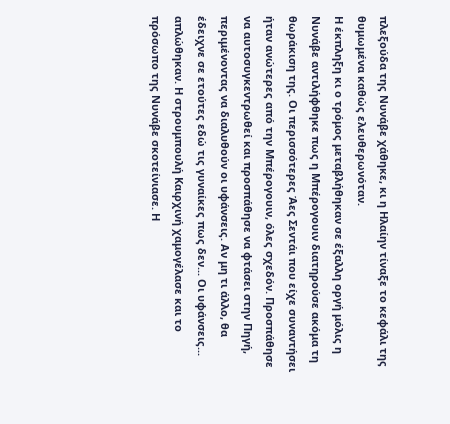πλεξούδα της Νυνάβε χάθηκε, κι η Ηλαίην τίναξε το κεφάλι της θυμωμένα καθώς ελευθερωνόταν.
Η έκπληξη κι ο τρόμος μεταβλήθηκαν σε έξαλλη οργή μόλις η Νυνάβε αντιλήφθηκε πως η Μπέρογουιν διατηρούσε ακόμα τη θωράκιση της. Οι περισσότερες Άες Σεντάι που είχε συναντήσει ήταν ανώτερες από την Μπέρογουιν, όλες σχεδόν. Προσπάθησε να αυτοσυγκεντρωθεί και προσπάθησε να φτάσει στην Πηγή, περιμένοντας να διαλυθούν οι υφάνσεις. Αν μη τι άλλο, θα έδειχνε σε ετούτες εδώ τις γυναίκες πως δεν... Οι υφάνσεις... απλώθηκαν. Η στρουμπουλή Καιρχινή χαμογέλασε και το πρόσωπο της Νυνάβε σκοτείνιασε. Η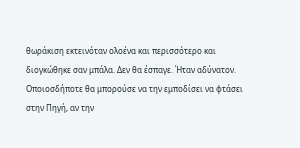θωράκιση εκτεινόταν ολοένα και περισσότερο και διογκώθηκε σαν μπάλα. Δεν θα έσπαγε. Ήταν αδύνατον. Οποιοσδήποτε θα μπορούσε να την εμποδίσει να φτάσει στην Πηγή, αν την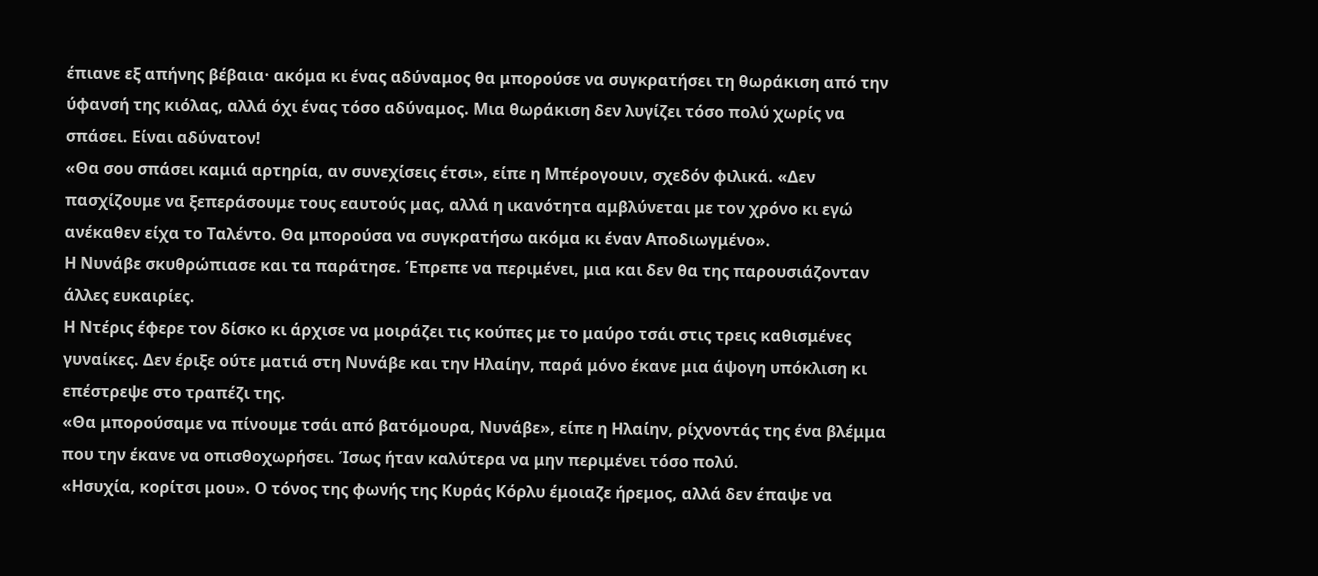έπιανε εξ απήνης βέβαια· ακόμα κι ένας αδύναμος θα μπορούσε να συγκρατήσει τη θωράκιση από την ύφανσή της κιόλας, αλλά όχι ένας τόσο αδύναμος. Μια θωράκιση δεν λυγίζει τόσο πολύ χωρίς να σπάσει. Είναι αδύνατον!
«Θα σου σπάσει καμιά αρτηρία, αν συνεχίσεις έτσι», είπε η Μπέρογουιν, σχεδόν φιλικά. «Δεν πασχίζουμε να ξεπεράσουμε τους εαυτούς μας, αλλά η ικανότητα αμβλύνεται με τον χρόνο κι εγώ ανέκαθεν είχα το Ταλέντο. Θα μπορούσα να συγκρατήσω ακόμα κι έναν Αποδιωγμένο».
Η Νυνάβε σκυθρώπιασε και τα παράτησε. Έπρεπε να περιμένει, μια και δεν θα της παρουσιάζονταν άλλες ευκαιρίες.
Η Ντέρις έφερε τον δίσκο κι άρχισε να μοιράζει τις κούπες με το μαύρο τσάι στις τρεις καθισμένες γυναίκες. Δεν έριξε ούτε ματιά στη Νυνάβε και την Ηλαίην, παρά μόνο έκανε μια άψογη υπόκλιση κι επέστρεψε στο τραπέζι της.
«Θα μπορούσαμε να πίνουμε τσάι από βατόμουρα, Νυνάβε», είπε η Ηλαίην, ρίχνοντάς της ένα βλέμμα που την έκανε να οπισθοχωρήσει. Ίσως ήταν καλύτερα να μην περιμένει τόσο πολύ.
«Ησυχία, κορίτσι μου». Ο τόνος της φωνής της Κυράς Κόρλυ έμοιαζε ήρεμος, αλλά δεν έπαψε να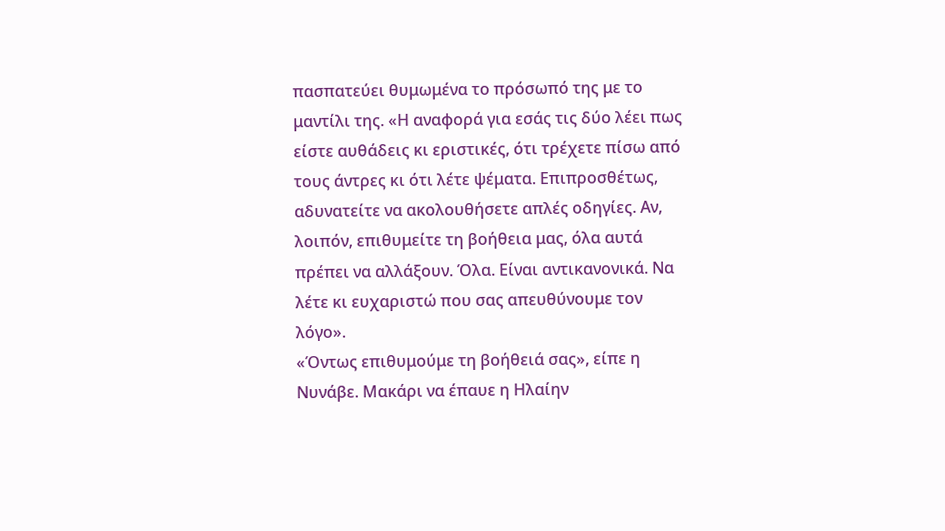πασπατεύει θυμωμένα το πρόσωπό της με το μαντίλι της. «Η αναφορά για εσάς τις δύο λέει πως είστε αυθάδεις κι εριστικές, ότι τρέχετε πίσω από τους άντρες κι ότι λέτε ψέματα. Επιπροσθέτως, αδυνατείτε να ακολουθήσετε απλές οδηγίες. Αν, λοιπόν, επιθυμείτε τη βοήθεια μας, όλα αυτά πρέπει να αλλάξουν. Όλα. Είναι αντικανονικά. Να λέτε κι ευχαριστώ που σας απευθύνουμε τον λόγο».
«Όντως επιθυμούμε τη βοήθειά σας», είπε η Νυνάβε. Μακάρι να έπαυε η Ηλαίην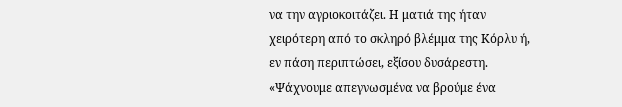να την αγριοκοιτάζει. Η ματιά της ήταν χειρότερη από το σκληρό βλέμμα της Κόρλυ ή, εν πάση περιπτώσει, εξίσου δυσάρεστη. «Ψάχνουμε απεγνωσμένα να βρούμε ένα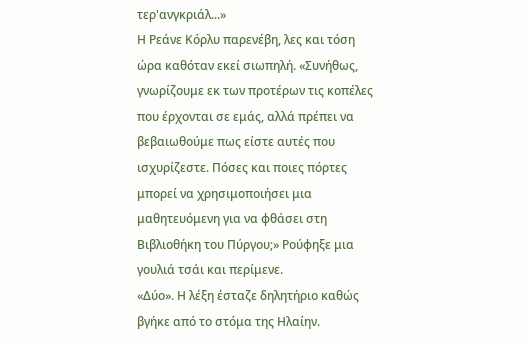τερ'ανγκριάλ...»
Η Ρεάνε Κόρλυ παρενέβη, λες και τόση ώρα καθόταν εκεί σιωπηλή. «Συνήθως, γνωρίζουμε εκ των προτέρων τις κοπέλες που έρχονται σε εμάς, αλλά πρέπει να βεβαιωθούμε πως είστε αυτές που ισχυρίζεστε. Πόσες και ποιες πόρτες μπορεί να χρησιμοποιήσει μια μαθητευόμενη για να φθάσει στη Βιβλιοθήκη του Πύργου;» Ρούφηξε μια γουλιά τσάι και περίμενε.
«Δύο». Η λέξη έσταζε δηλητήριο καθώς βγήκε από το στόμα της Ηλαίην.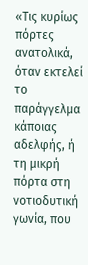«Τις κυρίως πόρτες ανατολικά, όταν εκτελεί το παράγγελμα κάποιας αδελφής, ή τη μικρή πόρτα στη νοτιοδυτική γωνία, που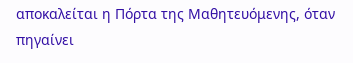αποκαλείται η Πόρτα της Μαθητευόμενης, όταν πηγαίνει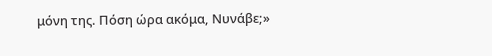μόνη της. Πόση ώρα ακόμα, Νυνάβε;»